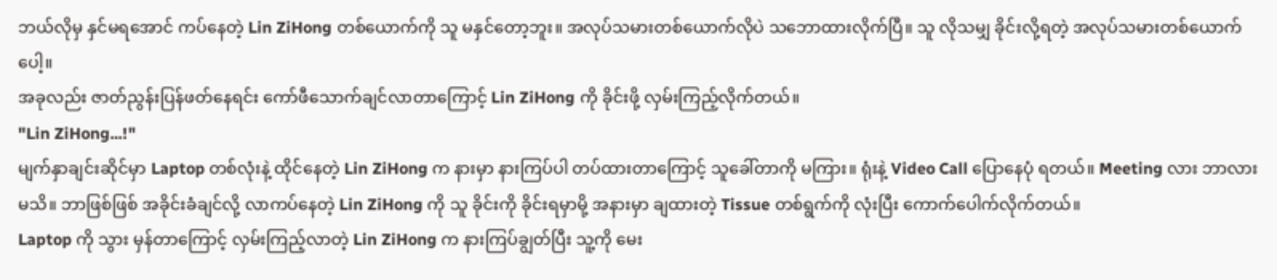ဘယ်လိုမှ နှင်မရအောင် ကပ်နေတဲ့ Lin ZiHong တစ်ယောက်ကို သူ မနှင်တော့ဘူး။ အလုပ်သမားတစ်ယောက်လိုပဲ သဘောထားလိုက်ပြီ။ သူ လိုသမျှ ခိုင်းလို့ရတဲ့ အလုပ်သမားတစ်ယောက်ပေါ့။
အခုလည်း ဇာတ်ညွန်းပြန်ဖတ်နေရင်း ကော်ဖီသောက်ချင်လာတာကြောင့် Lin ZiHong ကို ခိုင်းဖို့ လှမ်းကြည့်လိုက်တယ်။
"Lin ZiHong...!"
မျက်နှာချင်းဆိုင်မှာ Laptop တစ်လုံးနဲ့ ထိုင်နေတဲ့ Lin ZiHong က နားမှာ နားကြပ်ပါ တပ်ထားတာကြောင့် သူခေါ်တာကို မကြား။ ရုံးနဲ့ Video Call ပြောနေပုံ ရတယ်။ Meeting လား ဘာလား မသိ။ ဘာဖြစ်ဖြစ် အခိုင်းခံချင်လို့ လာကပ်နေတဲ့ Lin ZiHong ကို သူ ခိုင်းကို ခိုင်းရမှာမို့ အနားမှာ ချထားတဲ့ Tissue တစ်ရွက်ကို လုံးပြီး ကောက်ပေါက်လိုက်တယ်။
Laptop ကို သွား မှန်တာကြောင့် လှမ်းကြည့်လာတဲ့ Lin ZiHong က နားကြပ်ချွတ်ပြီး သူ့ကို မေး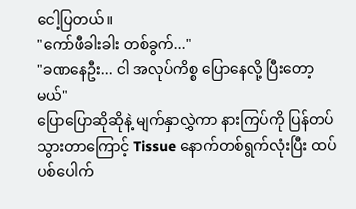ငေါ့ပြတယ်။
"ကော်ဖီခါးခါး တစ်ခွက်..."
"ခဏနေဦး... ငါ အလုပ်ကိစ္စ ပြောနေလို့ ပြီးတော့မယ်"
ပြောပြောဆိုဆိုနဲ့ မျက်နှာလွှဲကာ နားကြပ်ကို ပြန်တပ်သွားတာကြောင့် Tissue နောက်တစ်ရွက်လုံးပြီး ထပ်ပစ်ပေါက်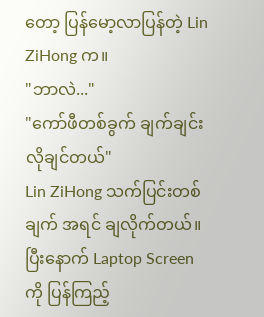တော့ ပြန်မော့လာပြန်တဲ့ Lin ZiHong က။
"ဘာလဲ..."
"ကော်ဖီတစ်ခွက် ချက်ချင်း လိုချင်တယ်"
Lin ZiHong သက်ပြင်းတစ်ချက် အရင် ချလိုက်တယ်။ ပြီးနောက် Laptop Screen ကို ပြန်ကြည့်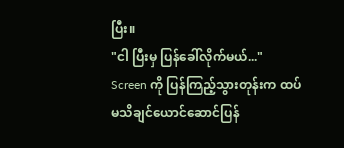ပြီး။
"ငါ ပြီးမှ ပြန်ခေါ်လိုက်မယ်..."
Screen ကို ပြန်ကြည့်သွားတုန်းက ထပ်မသိချင်ယောင်ဆောင်ပြန်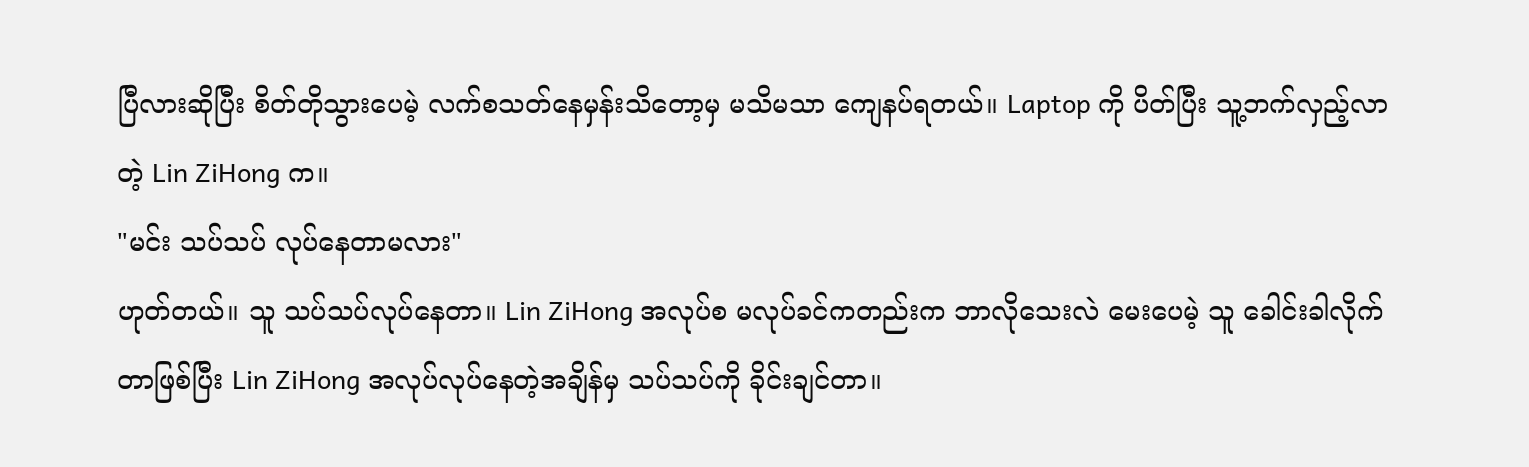ပြီလားဆိုပြီး စိတ်တိုသွားပေမဲ့ လက်စသတ်နေမှန်းသိတော့မှ မသိမသာ ကျေနပ်ရတယ်။ Laptop ကို ပိတ်ပြီး သူ့ဘက်လှည့်လာတဲ့ Lin ZiHong က။
"မင်း သပ်သပ် လုပ်နေတာမလား"
ဟုတ်တယ်။ သူ သပ်သပ်လုပ်နေတာ။ Lin ZiHong အလုပ်စ မလုပ်ခင်ကတည်းက ဘာလိုသေးလဲ မေးပေမဲ့ သူ ခေါင်းခါလိုက်တာဖြစ်ပြီး Lin ZiHong အလုပ်လုပ်နေတဲ့အချိန်မှ သပ်သပ်ကို ခိုင်းချင်တာ။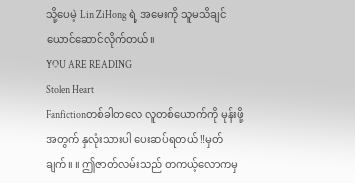သို့ပေမဲ့ Lin ZiHong ရဲ့ အမေးကို သူမသိချင်ယောင်ဆောင်လိုက်တယ်။
YOU ARE READING
Stolen Heart
Fanfictionတစ်ခါတလေ လူတစ်ယောက်ကို မုန်းဖို့အတွက် နှလုံးသားပါ ပေးဆပ်ရတယ် ‼မှတ်ချက်။ ။ ဤဇာတ်လမ်းသည် တကယ့်လောကမှ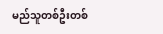မည်သူတစ်ဦးတစ်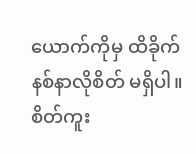ယောက်ကိုမှ ထိခိုက်နစ်နာလိုစိတ် မရှိပါ။ စိတ်ကူး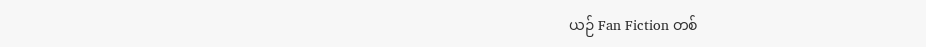ယဉ် Fan Fiction တစ်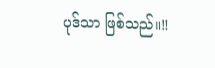ပုဒ်သာ ဖြစ်သည်။‼